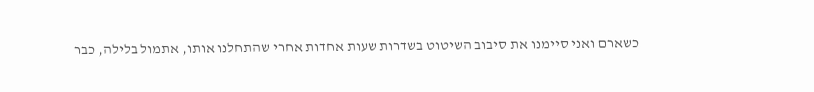כשארם ואני סיימנו את סיבוב השיטוט בשדרות שעות אחדות אחרי שהתחלנו אותו, אתמול בלילה, כבר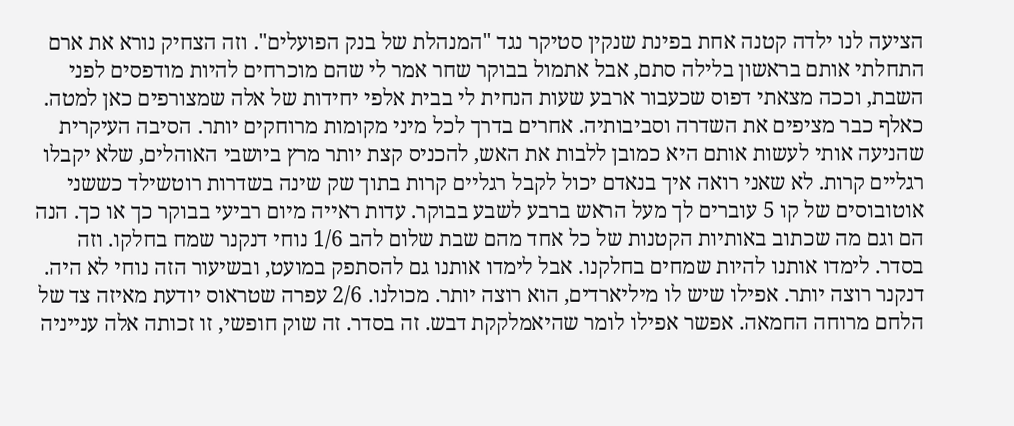הציעה לנו ילדה קטנה אחת בפינת שנקין סטיקר נגד "המנהלת של בנק הפועלים". וזה הצחיק נורא את ארם התחלתי אותם בראשון בלילה סתם, אבל אתמול בבוקר שחר אמר לי שהם מוכרחים להיות מודפסים לפני השבת, וככה מצאתי דפוס שכעבור ארבע שעות הנחית לי בבית אלפי יחידות של אלה שמצורפים כאן למטה. כאלף כבר מציפים את השדרה וסביבותיה. אחרים בדרך לכל מיני מקומות מרוחקים יותר. הסיבה העיקרית שהניעה אותי לעשות אותם היא כמובן ללבות את האש, להכניס קצת יותר מרץ ביושבי האוהלים, שלא יקבלו רגליים קרות. לא שאני רואה איך בנאדם יכול לקבל רגליים קרות בתוך שק שינה בשדרות רוטשילד כששני אוטובוסים של קו 5 עוברים לך מעל הראש ברבע לשבע בבוקר. עדות ראייה מיום רביעי בבוקר כך או כך. הנה הם וגם מה שכתוב באותיות הקטנות של כל אחד מהם שבת שלום להב 1/6 נוחי דנקנר שמח בחלקו. וזה בסדר. לימדו אותנו להיות שמחים בחלקנו. אבל לימדו אותנו גם להסתפק במועט, ובשיעור הזה נוחי לא היה. דנקנר רוצה יותר. אפילו שיש לו מיליארדים, הוא רוצה יותר. מכולנו. 2/6 עפרה שטראוס יודעת מאיזה צד של הלחם מרוחה החמאה. אפשר אפילו לומר שהיאמלקקת דבש. זה בסדר. זה שוק חופשי, זו זכותה אלה ענייניה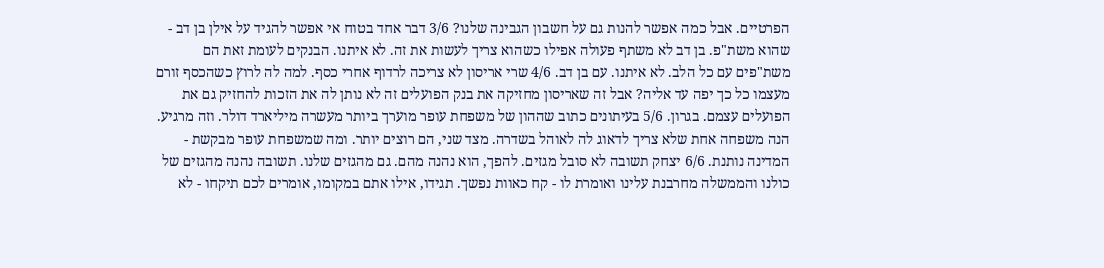הפרטיים. אבל כמה אפשר להנות גם על חשבון הגבינה שלנו? 3/6 דבר אחד בטוח אי אפשר להגיד על אילן בן דב - שהוא משת"פ. בן דב לא משתף פעולה אפילו כשהוא צריך לעשות את זה. לא איתנו. הבנקים לעומת זאת הם משת"פים עם כל הלב. לא איתנו. עם בן דב. 4/6 שרי אריסון לא צריכה לרדוף אחרי כסף. למה לה לרוץ כשהכסף זורם מעצמו כל כך יפה עד אליה? אבל זה שאריסון מחזיקה את בנק הפועלים זה לא נותן לה את הזכות להחזיק גם את הפועלים עצמם. בגרון. 5/6 בעיתונים כתוב שההון של משפחת עופר מוערך ביותר מעשרה מיליארד דולר. וזה מרגיע. הנה משפחה אחת שלא צריך לדאוג לה לאוהל בשדרה. מצד שני, הם רוצים יותר. ומה שמשפחת עופר מבקשת - המדינה נותנת. 6/6 יצחק תשובה לא סובל מגזים. להפך, הוא נהנה מהם. גם מהגזים שלנו. תשובה נהנה מהגזים של כולנו והממשלה מחרבנת עלינו ואומרת לו - קח כאוות נפשך. תגידו, אילו אתם במקומו, אומרים לכם תיקחו - לא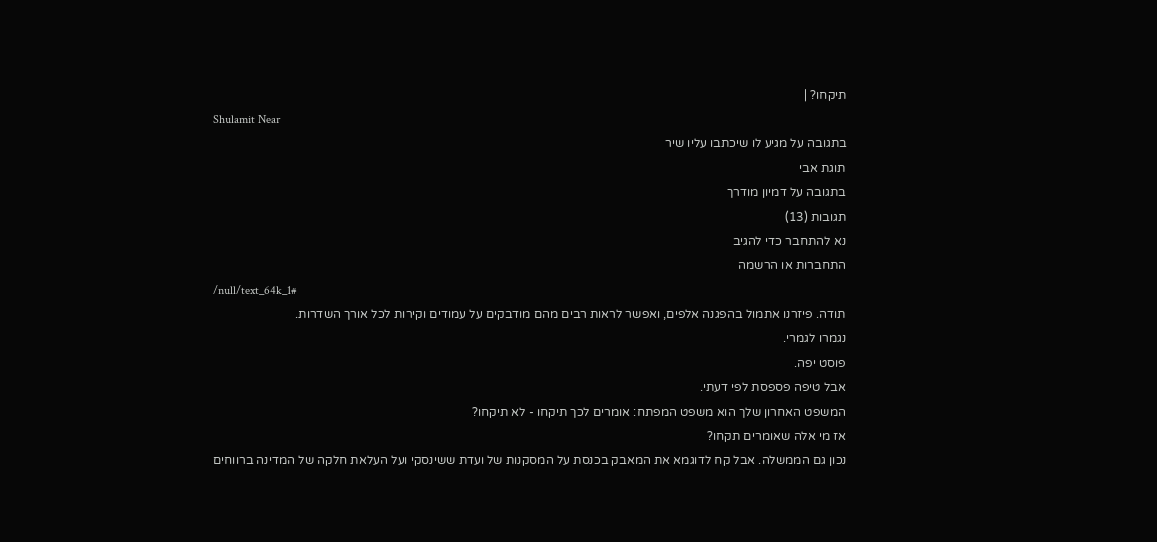תיקחו? |
Shulamit Near
בתגובה על מגיע לו שיכתבו עליו שיר
תוגת אבי
בתגובה על דמיון מודרך
תגובות (13)
נא להתחבר כדי להגיב
התחברות או הרשמה
/null/text_64k_1#
תודה. פיזרנו אתמול בהפגנה אלפים, ואפשר לראות רבים מהם מודבקים על עמודים וקירות לכל אורך השדרות.
נגמרו לגמרי.
פוסט יפה.
אבל טיפה פספסת לפי דעתי.
המשפט האחרון שלך הוא משפט המפתח: אומרים לכך תיקחו - לא תיקחו?
אז מי אלה שאומרים תקחו?
נכון גם הממשלה. אבל קח לדוגמא את המאבק בכנסת על המסקנות של ועדת ששינסקי ועל העלאת חלקה של המדינה ברווחים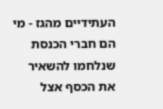העתידיים מהגז - מי הם חברי הכנסת שנלחמו להשאיר את הכסף אצל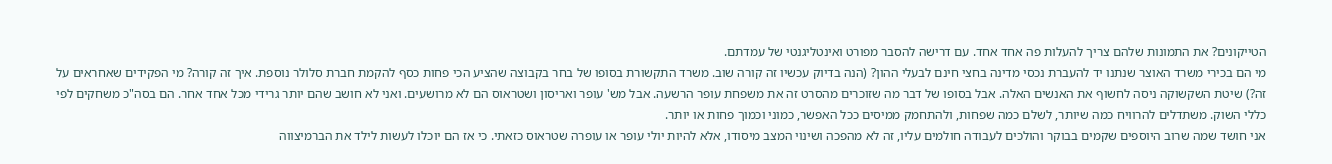הטייקונים? את התמונות שלהם צריך להעלות פה אחד אחד. עם דרישה להסבר מפורט ואינטליגנטי של עמדתם.
מי הם בכירי משרד האוצר שנתנו יד להעברת נכסי מדינה בחצי חינם לבעלי ההון? (הנה בדיוק עכשיו זה קורה שוב. משרד התקשורת בסופו של בחר בקבוצה שהציע הכי פחות כסף להקמת חברת סלולר נוספת. איך זה קורה? מי הפקידים שאחראים על זה?) שיטת השקשוקה ניסה לחשוף את האנשים האלה. אבל בסופו של דבר מה שזוכרים מהסרט זה את משפחת עופר הרשעה. אבל מש' עופר ואריסון ושטראוס הם לא מרושעים. ואני לא חושב שהם יותר גרידי מכל אחד אחר. הם בסה"כ משחקים לפי כללי השוק. משתדלים להרוויח כמה שיותר, לשלם כמה שפחות, ולהתחמק ממיסים ככל האפשר, כמוני וכמוך פחות או יותר.
אני חושד שמה שרוב היוספים שקמים בבוקר והולכים לעבודה חולמים עליו, זה לא מהפכה ושינוי המצב מיסודו, אלא להיות יולי עופר או עופרה שטראוס כזאתי. כי אז הם יוכלו לעשות לילד את הברמיצווה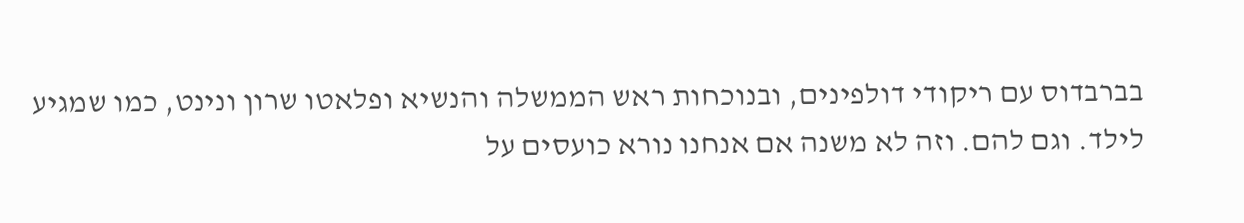בברבדוס עם ריקודי דולפינים, ובנוכחות ראש הממשלה והנשיא ופלאטו שרון ונינט, כמו שמגיע לילד. וגם להם. וזה לא משנה אם אנחנו נורא כועסים על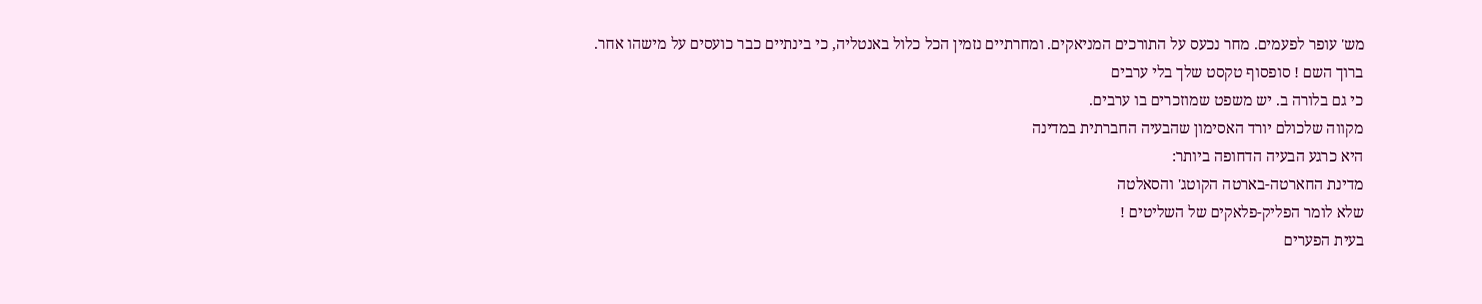מש' עופר לפעמים. מחר נכעס על התורכים המניאקים. ומחרתיים נזמין הכל כלול באנטליה, כי בינתיים כבר כועסים על מישהו אחר.
ברוך השם ! סופסוף טקסט שלך בלי ערבים
כי גם בלורה ב. יש משפט שמוזכרים בו ערבים.
מקווה שלכולם יורד האסימון שהבעיה החברתית במדינה
היא כרגע הבעיה הדחופה ביותר:
מדינת החארטה-בארטה הקוטג' והסאלטה
שלא לומר הפליק-פלאקים של השליטים !
בעית הפערים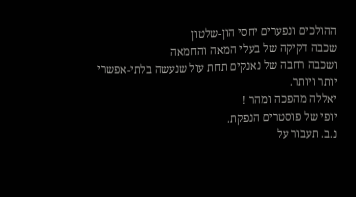ההולכים ונפערים יחסי הון-שלטון
שכבה דקיקה של בעלי המאה והחמאה
ושכבה רחבה של נאנקים תחת עול שנעשה בלתי-אפשרי
יותר ויותר.
יאללה מהפכה ומהר !
יופי של פוסטרים הנפקת.
נ.ב. תעבור על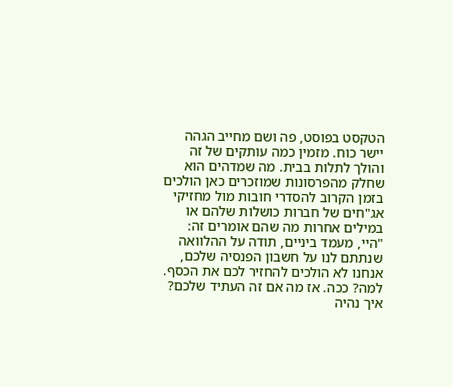הטקסט בפוסט, פה ושם מחייב הגהה
יישר כוח. מזמין כמה עותקים של זה והולך לתלות בבית. מה שמדהים הוא שחלק מהפרסונות שמוזכרים כאן הולכים בזמן הקרוב להסדרי חובות מול מחזיקי אג"חים של חברות כושלות שלהם או במילים אחרות מה שהם אומרים זה: "היי, מעמד ביניים, תודה על ההלוואה שנתתם לנו על חשבון הפנסיה שלכם, אנחנו לא הולכים להחזיר לכם את הכסף. למה? ככה. אז מה אם זה העתיד שלכם? איך נהיה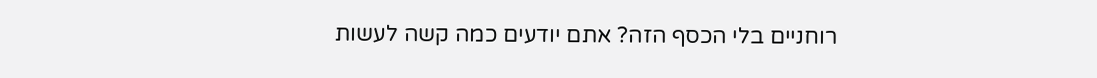רוחניים בלי הכסף הזה? אתם יודעים כמה קשה לעשות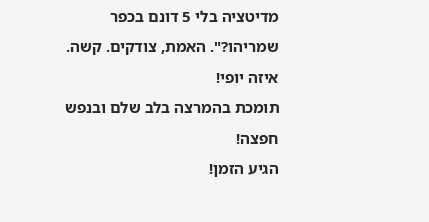מדיטציה בלי 5 דונם בכפר שמריהו?". האמת, צודקים. קשה.
איזה יופי!
תומכת בהמרצה בלב שלם ובנפש חפצה!
הגיע הזמן!